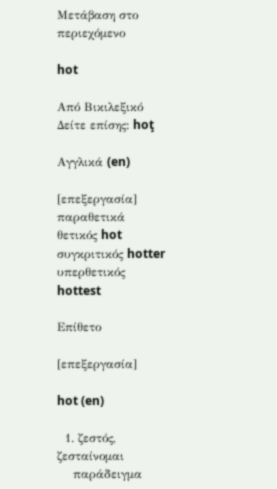Μετάβαση στο περιεχόμενο

hot

Από Βικιλεξικό
Δείτε επίσης: hoţ

Αγγλικά (en)

[επεξεργασία]
παραθετικά
θετικός hot
συγκριτικός hotter
υπερθετικός hottest

Επίθετο

[επεξεργασία]

hot (en)

  1. ζεστός, ζεσταίνομαι
    παράδειγμα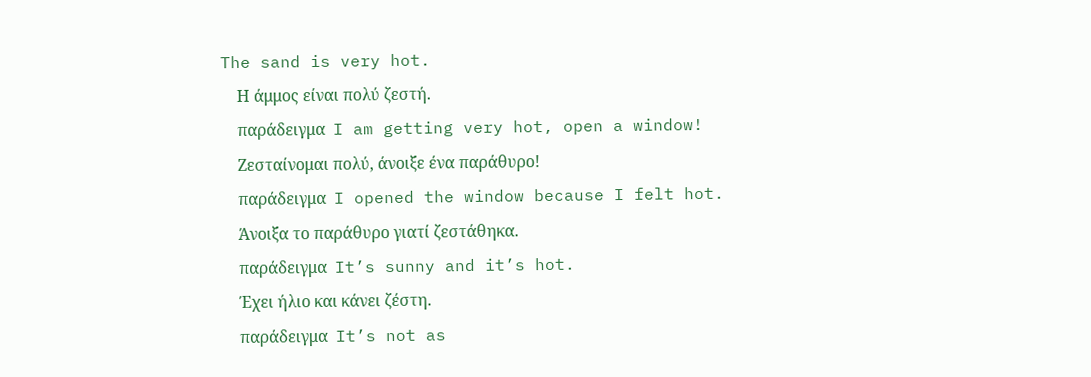The sand is very hot.
    Η άμμος είναι πολύ ζεστή.
    παράδειγμα  I am getting very hot, open a window!
    Ζεσταίνομαι πολύ, άνοιξε ένα παράθυρο!
    παράδειγμα  I opened the window because I felt hot.
    Άνοιξα το παράθυρο γιατί ζεστάθηκα.
    παράδειγμα  It’s sunny and it’s hot.
    Έχει ήλιο και κάνει ζέστη.
    παράδειγμα  It’s not as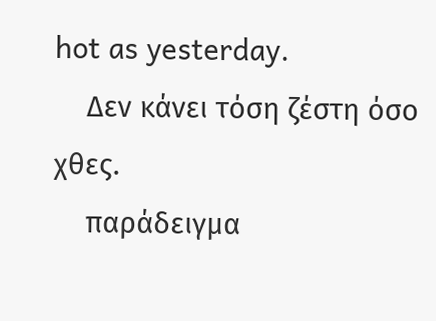hot as yesterday.
    Δεν κάνει τόση ζέστη όσο χθες.
    παράδειγμα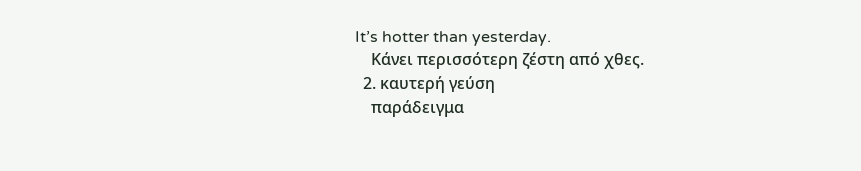It’s hotter than yesterday.
    Κάνει περισσότερη ζέστη από χθες.
  2. καυτερή γεύση
    παράδειγμα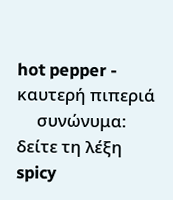hot pepper - καυτερή πιπεριά
     συνώνυμα:  δείτε τη λέξη spicy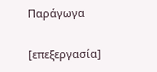Παράγωγα

[επεξεργασία]